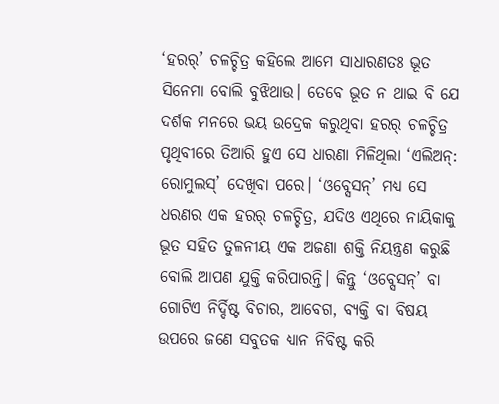‘ହରର୍’ ଚଳଚ୍ଚିତ୍ର କହିଲେ ଆମେ ସାଧାରଣତଃ ଭୂତ ସିନେମା ବୋଲି ବୁଝିଥାଉ। ତେବେ ଭୂତ ନ ଥାଇ ବି ଯେ ଦର୍ଶକ ମନରେ ଭୟ ଉଦ୍ରେକ କରୁଥିବା ହରର୍ ଚଳଚ୍ଚିତ୍ର ପୃଥିବୀରେ ତିଆରି ହୁଏ ସେ ଧାରଣା ମିଳିଥିଲା ‘ଏଲିଅନ୍: ରୋମୁଲସ୍’ ଦେଖିବା ପରେ। ‘ଓବ୍ସେସନ୍’ ମଧ୍ୟ ସେ ଧରଣର ଏକ ହରର୍ ଚଳଚ୍ଚିତ୍ର, ଯଦିଓ ଏଥିରେ ନାୟିକାକୁ ଭୂତ ସହିତ ତୁଳନୀୟ ଏକ ଅଜଣା ଶକ୍ତି ନିୟନ୍ତ୍ରଣ କରୁଛି ବୋଲି ଆପଣ ଯୁକ୍ତି କରିପାରନ୍ତି। କିନ୍ତୁ ‘ଓବ୍ସେସନ୍’ ବା ଗୋଟିଏ ନିର୍ଦ୍ଦିଷ୍ଟ ବିଚାର, ଆବେଗ, ବ୍ୟକ୍ତି ବା ବିଷୟ ଉପରେ ଜଣେ ସବୁତକ ଧ୍ୟାନ ନିବିଷ୍ଟ କରି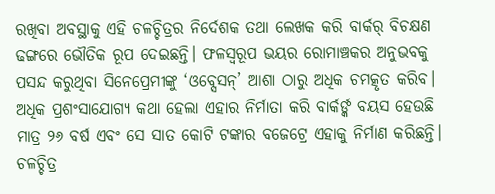ରଖିବା ଅବସ୍ଥାକୁ ଏହି ଚଳଚ୍ଚିତ୍ରର ନିର୍ଦେଶକ ତଥା ଲେଖକ କରି ବାର୍କର୍ ବିଚକ୍ଷଣ ଢଙ୍ଗରେ ଭୌତିକ ରୂପ ଦେଇଛନ୍ତି। ଫଳସ୍ବରୂପ ଭୟର ରୋମାଞ୍ଚକର ଅନୁଭବକୁ ପସନ୍ଦ କରୁଥିବା ସିନେପ୍ରେମୀଙ୍କୁ ‘ଓବ୍ସେସନ୍’ ଆଶା ଠାରୁ ଅଧିକ ଚମତ୍କୃତ କରିବ। ଅଧିକ ପ୍ରଶଂସାଯୋଗ୍ୟ କଥା ହେଲା ଏହାର ନିର୍ମାତା କରି ବାର୍କର୍ଙ୍କ ବୟସ ହେଉଛି ମାତ୍ର ୨୬ ବର୍ଷ ଏବଂ ସେ ସାତ କୋଟି ଟଙ୍କାର ବଜେଟ୍ରେ ଏହାକୁ ନିର୍ମାଣ କରିଛନ୍ତି।
ଚଳଚ୍ଚିତ୍ର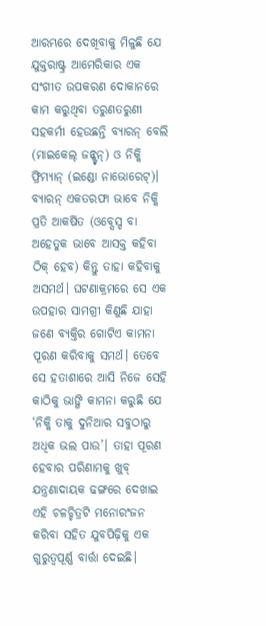ଆରମ୍ଭରେ ଦେଖିବାକୁ ମିଳୁଛି ଯେ ଯୁକ୍ତରାଷ୍ଟ୍ର ଆମେରିକାର ଏକ ସଂଗୀତ ଉପକରଣ ଦୋକାନରେ କାମ କରୁଥିବା ତରୁଣତରୁଣୀ ସହକର୍ମୀ ହେଉଛନ୍ତି ବ୍ୟାରନ୍ ବେଲି (ମାଇକେଲ୍ ଜନ୍ଷ୍ଟନ୍) ଓ ନିକ୍କି ଫ୍ରିମ୍ୟାନ୍ (ଇଣ୍ଡୋ ନାଭୋରେଟ୍)। ବ୍ୟାରନ୍ ଏକତରଫା ଭାବେ ନିକ୍କି ପ୍ରତି ଆକର୍ଷିତ (ଓବ୍ସେସ୍ଡ ବା ଅହେତୁକ ଭାବେ ଆସକ୍ତ କହିବା ଠିକ୍ ହେବ) କିନ୍ତୁ ତାହା କହିବାକୁ ଅସମର୍ଥ। ଘଟଣାକ୍ରମରେ ସେ ଏକ ଉପହାର ସାମଗ୍ରୀ କିଣୁଛି ଯାହା ଜଣେ ବ୍ୟକ୍ତିର ଗୋଟିଏ କାମନା ପୂରଣ କରିବାକୁ ସମର୍ଥ। ତେବେ ସେ ହତାଶାରେ ଆସି ନିଜେ ସେହି କାଠିକୁ ଭାଙ୍ଗି କାମନା କରୁଛି ଯେ ‘ନିକ୍କି ତାକୁ ଦୁନିଆର ସବୁଠାରୁ ଅଧିକ ଭଲ ପାଉ’। ତାହା ପୂରଣ ହେବାର ପରିଣାମକୁ ଖୁବ୍ ଯନ୍ତ୍ରଣାଦାୟକ ଢଙ୍ଗରେ ଦେଖାଇ ଏହି ଚଳଚ୍ଚିତ୍ରଟି ମନୋରଂଜନ କରିବା ସହିତ ଯୁବପିଢ଼ିକୁ ଏକ ଗୁରୁତ୍ବପୂର୍ଣ୍ଣ ବାର୍ତ୍ତା ଦେଇଛି।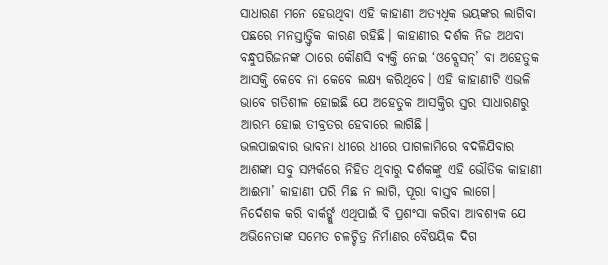ସାଧାରଣ ମନେ ହେଉଥିବା ଏହି କାହାଣୀ ଅତ୍ୟଧିକ ଭୟଙ୍କର ଲାଗିବା ପଛରେ ମନସ୍ତାତ୍ତ୍ବିକ କାରଣ ରହିଛି। କାହାଣୀର ଦର୍ଶକ ନିଜ ଅଥବା ବନ୍ଧୁପରିଜନଙ୍କ ଠାରେ କୌଣସି ବ୍ୟକ୍ତି ନେଇ ‘ଓବ୍ସେସନ୍’ ବା ଅହେତୁକ ଆସକ୍ତି କେବେ ନା କେବେ ଲକ୍ଷ୍ୟ କରିଥିବେ। ଏହି କାହାଣୀଟି ଏଭଳି ଭାବେ ଗତିଶୀଳ ହୋଇଛି ଯେ ଅହେତୁକ ଆସକ୍ତିର ସ୍ତର ସାଧାରଣରୁ ଆରମ୍ଭ ହୋଇ ତୀବ୍ରତର ହେବାରେ ଲାଗିଛି।
ଭଲପାଇବାର ଭାବନା ଧୀରେ ଧୀରେ ପାଗଳାମିରେ ବଦଳିଯିବାର ଆଶଙ୍କା ସବୁ ସମ୍ପର୍କରେ ନିହିତ ଥିବାରୁ ଦର୍ଶକଙ୍କୁ ଏହି ଭୌତିକ କାହାଣୀ ଆଈମା’ କାହାଣୀ ପରି ମିଛ ନ ଲାଗି, ପୂରା ବାସ୍ତବ ଲାଗେ।
ନିର୍ଦେଶକ କରି ବାର୍କର୍ଙ୍କୁ ଏଥିପାଇଁ ବି ପ୍ରଶଂସା କରିବା ଆବଶ୍ୟକ ଯେ ଅଭିନେତାଙ୍କ ସମେତ ଚଳଚ୍ଚିତ୍ର ନିର୍ମାଣର ବୈଷୟିକ ଦିଗ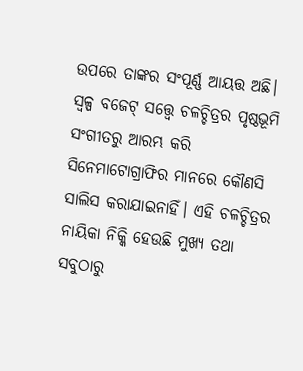ଉପରେ ତାଙ୍କର ସଂପୂର୍ଣ୍ଣ ଆୟତ୍ତ ଅଛି। ସ୍ବଳ୍ପ ବଜେଟ୍ ସତ୍ତ୍ବେ ଚଳଚ୍ଚିତ୍ରର ପୃଷ୍ଠଭୂମି ସଂଗୀତରୁ ଆରମ୍ଭ କରି ସିନେମାଟୋଗ୍ରାଫିର ମାନରେ କୌଣସି ସାଲିସ କରାଯାଇନାହିଁ। ଏହି ଚଳଚ୍ଚିତ୍ରର ନାୟିକା ନିକ୍କି ହେଉଛି ମୁଖ୍ୟ ତଥା ସବୁଠାରୁ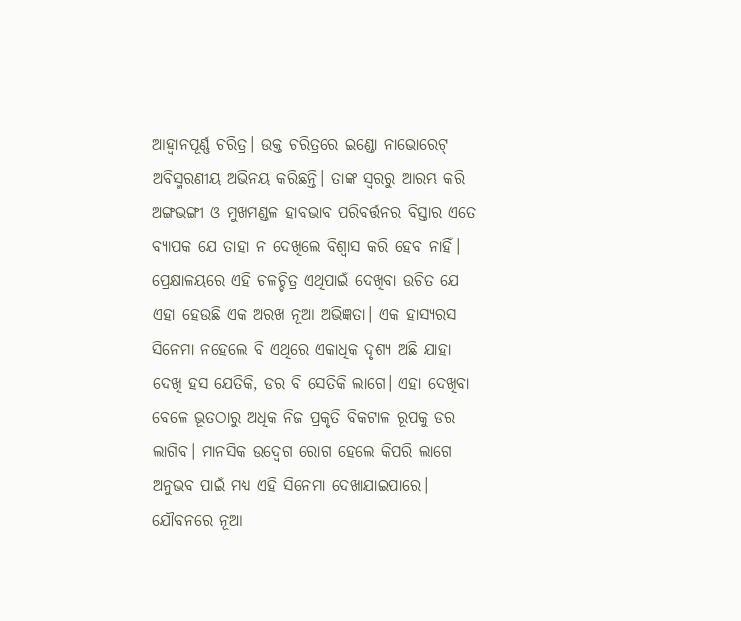ଆହ୍ବାନପୂର୍ଣ୍ଣ ଚରିତ୍ର। ଉକ୍ତ ଚରିତ୍ରରେ ଇଣ୍ଡୋ ନାଭୋରେଟ୍ ଅବିସ୍ମରଣୀୟ ଅଭିନୟ କରିଛନ୍ତି। ତାଙ୍କ ସ୍ବରରୁ ଆରମ୍ଭ କରି ଅଙ୍ଗଭଙ୍ଗୀ ଓ ମୁଖମଣ୍ଡଳ ହାବଭାବ ପରିବର୍ତ୍ତନର ବିସ୍ତାର ଏତେ ବ୍ୟାପକ ଯେ ତାହା ନ ଦେଖିଲେ ବିଶ୍ବାସ କରି ହେବ ନାହିଁ।
ପ୍ରେକ୍ଷାଳୟରେ ଏହି ଚଳଚ୍ଚିତ୍ର ଏଥିପାଇଁ ଦେଖିବା ଉଚିତ ଯେ ଏହା ହେଉଛି ଏକ ଅରଖ ନୂଆ ଅଭିଜ୍ଞତା। ଏକ ହାସ୍ୟରସ ସିନେମା ନହେଲେ ବି ଏଥିରେ ଏକାଧିକ ଦୃଶ୍ୟ ଅଛି ଯାହା ଦେଖି ହସ ଯେତିକି, ଡର ବି ସେତିକି ଲାଗେ। ଏହା ଦେଖିବା ବେଳେ ଭୂତଠାରୁ ଅଧିକ ନିଜ ପ୍ରକୃତି ବିକଟାଳ ରୂପକୁ ଡର ଲାଗିବ। ମାନସିକ ଉଦ୍ବେଗ ରୋଗ ହେଲେ କିପରି ଲାଗେ ଅନୁଭବ ପାଇଁ ମଧ୍ୟ ଏହି ସିନେମା ଦେଖାଯାଇପାରେ। ଯୌବନରେ ନୂଆ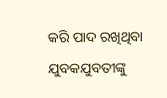କରି ପାଦ ରଖିଥିବା ଯୁବକଯୁବତୀଙ୍କୁ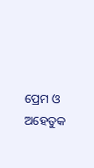ପ୍ରେମ ଓ ଅହେତୁକ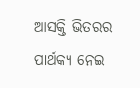ଆସକ୍ତି ଭିତରର ପାର୍ଥକ୍ୟ ନେଇ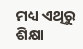ମଧ୍ୟ ଏଥିରୁ ଶିକ୍ଷା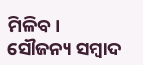ମିଳିବ।
ସୌଜନ୍ୟ ସମ୍ବାଦ